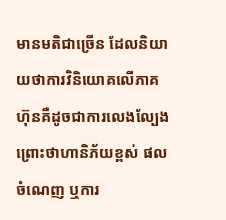មានមតិជាច្រើន ដែលនិយាយថាការវិនិយោគលើភាគហ៊ុនគឺដូចជាការលេងល្បែង ព្រោះថាហានិភ័យខ្ពស់ ផលចំណេញ ឬការ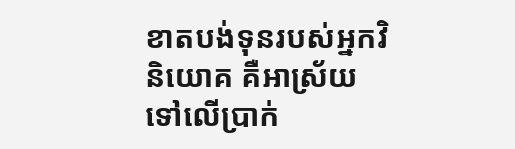ខាតបង់ទុនរបស់អ្នកវិនិយោគ គឺអាស្រ័យទៅលើប្រាក់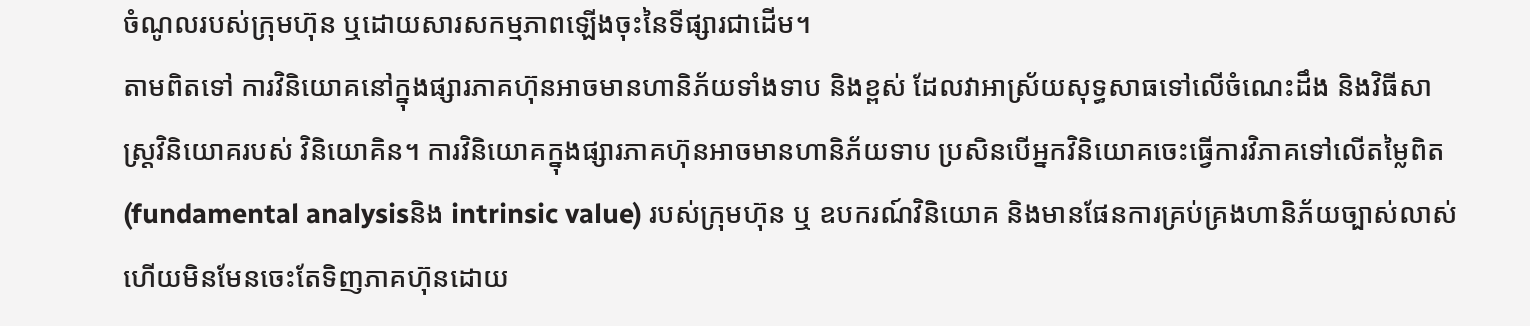ចំណូលរបស់ក្រុមហ៊ុន ឬដោយសារសកម្មភាពឡើងចុះនៃទីផ្សារជាដើម។
តាមពិតទៅ ការវិនិយោគនៅក្នុងផ្សារភាគហ៊ុនអាចមានហានិភ័យទាំងទាប និងខ្ពស់ ដែលវាអាស្រ័យសុទ្ធសាធទៅលើចំណេះដឹង និងវិធីសាស្រ្ដវិនិយោគរបស់ វិនិយោគិន។ ការវិនិយោគក្នុងផ្សារភាគហ៊ុនអាចមានហានិភ័យទាប ប្រសិនបើអ្នកវិនិយោគចេះធ្វើការវិភាគទៅលើតម្លៃពិត (fundamental analysisនិង intrinsic value) របស់ក្រុមហ៊ុន ឬ ឧបករណ៍វិនិយោគ និងមានផែនការគ្រប់គ្រងហានិភ័យច្បាស់លាស់ ហើយមិនមែនចេះតែទិញភាគហ៊ុនដោយ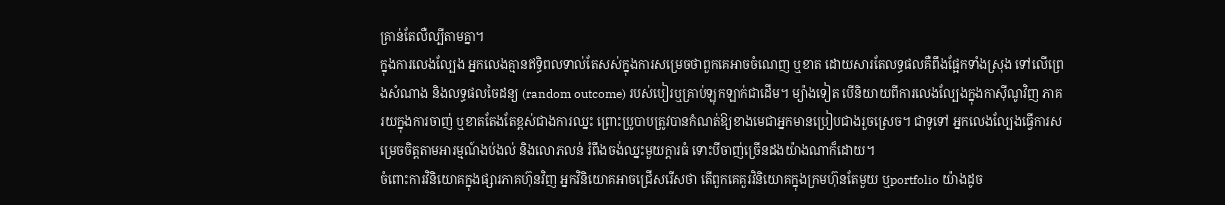គ្រាន់តែលឺល្បីតាមគ្នា។
ក្នុងការលេងល្បែង អ្នកលេងគ្មានឥទ្ធិពលទាល់តែសស់ក្នុងការសម្រេចថាពួកគេអាចចំណេញ ឬខាត ដោយសារតែលទ្ធផលគឺពឹងផ្អែកទាំងស្រុង ទៅលើព្រេងសំណាង និងលទ្ធផលចៃដន្យ (random outcome) របស់បៀរឬគ្រាប់ឡុកឡាក់ជាដើម។ ម្យ៉ាងទៀត បើនិយាយពីការលេងល្បែងក្នុងកាស៊ីណូវិញ ភាគរយក្នុងការចាញ់ ឬខាតតែងតែខ្ពស់ជាងការឈ្នះ ព្រោះប្រូបាបត្រូវបានកំណត់ឱ្យខាងមេជាអ្នកមានប្រៀបជាងរួចស្រេច។ ជាទូទៅ អ្នកលេងល្បែងធ្វើការសម្រេចចិត្តតាមអារម្មណ៍ងប់ងល់ និងលោភលន់ រំពឹងចង់ឈ្នះមួយក្តារធំ ទោះបីចាញ់ច្រើនដងយ៉ាងណាក៏ដោយ។
ចំពោះការវិនិយោគក្នុងផ្សារភាគហ៊ុនវិញ អ្នកវិនិយោគអាចជ្រើសរើសថា តើពួកគេគួរវិនិយោគក្នុងក្រមហ៊ុនតែមួយ ឬportfolio យ៉ាងដូច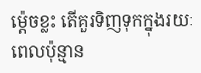ម្ត៉េចខ្លះ តើគួរទិញទុកក្នុងរយៈពេលប៉ុន្មាន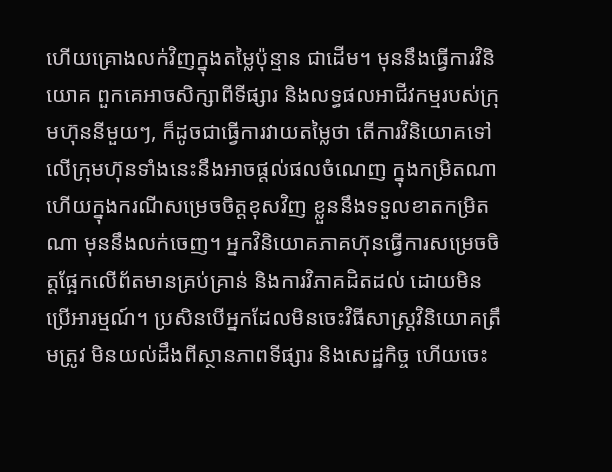ហើយគ្រោងលក់វិញក្នុងតម្លៃប៉ុន្មាន ជាដើម។ មុននឹងធ្វើការវិនិយោគ ពួកគេអាចសិក្សាពីទីផ្សារ និងលទ្ធផលអាជីវកម្មរបស់ក្រុមហ៊ុននីមួយៗ, ក៏ដូចជាធ្វើការវាយតម្លៃថា តើការវិនិយោគទៅលើក្រុមហ៊ុនទាំងនេះនឹងអាចផ្តល់ផលចំណេញ ក្នុងកម្រិតណា ហើយក្នុងករណីសម្រេចចិត្តខុសវិញ ខ្លួននឹងទទួលខាតកម្រិតណា មុននឹងលក់ចេញ។ អ្នកវិនិយោគភាគហ៊ុនធ្វើការសម្រេចចិត្តផ្អែកលើព័តមានគ្រប់គ្រាន់ និងការវិភាគដិតដល់ ដោយមិនប្រើអារម្មណ៍។ ប្រសិនបើអ្នកដែលមិនចេះវិធីសាស្រ្តវិនិយោគត្រឹមត្រូវ មិនយល់ដឹងពីស្ថានភាពទីផ្សារ និងសេដ្ឋកិច្ច ហើយចេះ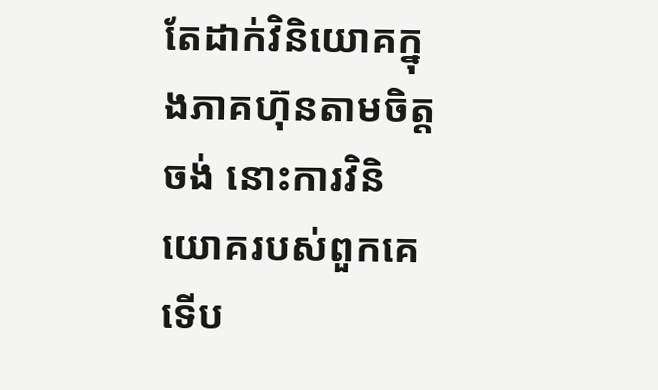តែដាក់វិនិយោគក្នុងភាគហ៊ុនតាមចិត្តចង់ នោះការវិនិយោគរបស់ពួកគេទើប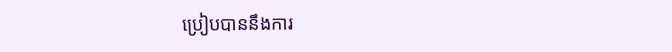ប្រៀបបាននឹងការ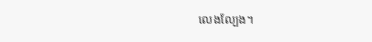លេងល្បែង។